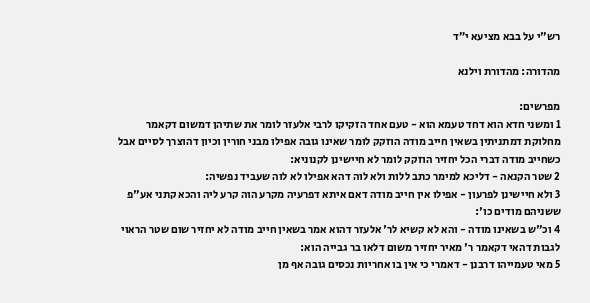רש"י על בבא מציעא י״ד

מהדורה: מהדורת וילנא

מפרשים:
1 ומשני חדא הוא דחד טעמא הוא - טעם אחד הזקיקו לרבי אלעזר לומר את שתיהן דמשום דקאמר מחלוקת דמתניתין בשאין חייב מודה הוזקק לומר שאינו גובה אפילו מבני חורין וכיון דהוצרך לסיים אבל כשחייב מודה דברי הכל יחזיר הוזקק לומר לא חיישינן לקנוניא:
2 שטר הקנאה - דליכא למימר כתב ללות ולא לוה דהא אפילו לא לוה שעביד נפשיה:
3 ולא חיישינן לפרעון - אפילו אין חייב מודה דאם איתא דפרעיה מקרע הוה קרע ליה והכא קתני אע"פ ששניהם מודים כו':
4 וכ"ש בשאינו מודה - והא לא קשיא לר' אלעזר דהוא אמר בשאין חייב מודה לא יחזיר שום שטר הראוי לגבות דהאי דקאמר ר' מאיר יחזיר משום דלאו בר גבייה הוא:
5 מאי טעמייהו דרבנן - דאמרי כי אין בו אחריות נכסים גובה אף מן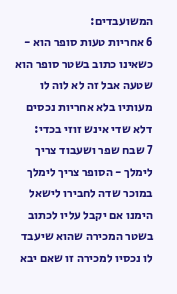המשועבדים:
6 אחריות טעות סופר הוא - כשאינו כתוב בשטר סופר הוא שטעה אבל זה לא לוה לו מעותיו בלא אחריות נכסים דלא שדי אינש זוזי בכדי:
7 שבח שפר ושעבוד צריך לימלך - הסופר צריך לימלך במוכר שדה לחבירו לישאל הימנו אם יקבל עליו לכתוב בשטר המכירה שהוא שיעבד לו נכסיו למכירה זו שאם יבא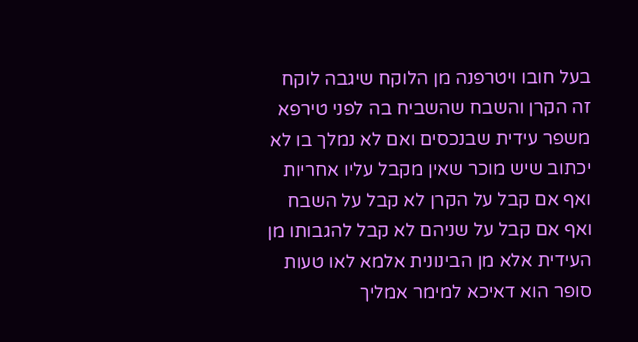בעל חובו ויטרפנה מן הלוקח שיגבה לוקח זה הקרן והשבח שהשביח בה לפני טירפא משפר עידית שבנכסים ואם לא נמלך בו לא יכתוב שיש מוכר שאין מקבל עליו אחריות ואף אם קבל על הקרן לא קבל על השבח ואף אם קבל על שניהם לא קבל להגבותו מן העידית אלא מן הבינונית אלמא לאו טעות סופר הוא דאיכא למימר אמליך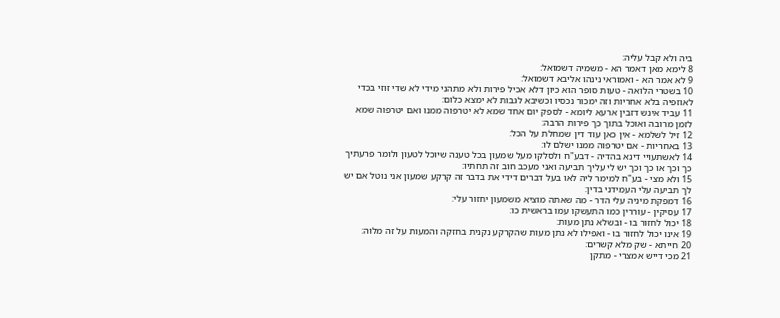ביה ולא קבל עליה:
8 לימא מאן דאמר הא - משמיה דשמואל:
9 לא אמר הא - ואמוראי נינהו אליבא דשמואל:
10 בשטרי הלואה - טעות סופר הוא כיון דלא אכיל פירות ולא מתהני מידי לא שדי זוזי בכדי לאוזפיה בלא אחריות וזה ימכור נכסיו וכשיבא לגבות לא ימצא כלום:
11 עביד אינש דזבין ארעא ליומא - לספק יום אחד שמא לא יטרפוה ממנו ואם יטרפוה שמא לזמן מרובה ואוכל בתוך כך פירות הרבה:
12 זיל לשלמא - אין כאן עוד דין שמחלת על הכל:
13 באחריות - אם יטרפוה ממנו ישלם לו:
14 לאשתעויי דינא בהדיה - דבע"ח ולסלקו מעל שמעון בכל טענה שיוכל לטעון ולומר פרעתיך כך וכך או כך וכך יש לי עליך תביעה ואני מעכב חוב זה תחתיו:
15 ולא מצי - בע"ח למימר ליה לאו בעל דברים דידי את בדבר זה קרקע שמעון אני נוטל אם יש לך תביעה עלי העמידני בדין:
16 דמפקת מיניה עלי הדר - מה שאתה מוציא משמעון יחזור עלי:
17 עסיקין - עוררין כמו התעשקו עמו בראשית כו:
18 יכול לחזור בו - ובשלא נתן מעות:
19 אינו יכול לחזור בו - ואפילו לא נתן מעות שהקרקע נקנית בחזקה והמעות על זה מלוה:
20 חייתא - שק מלא קשרים:
21 מכי דייש אמצרי - מתקן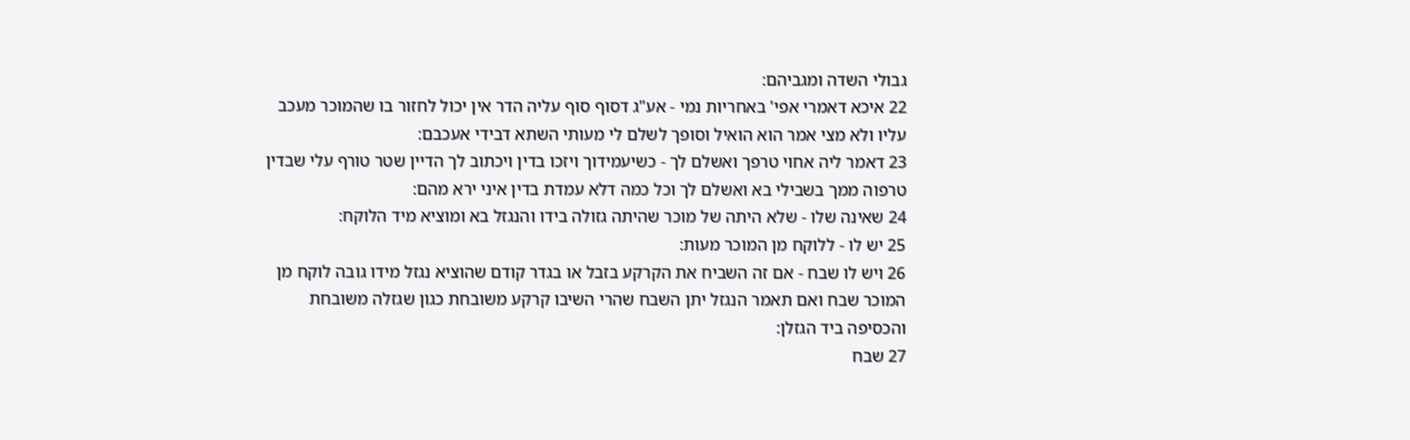גבולי השדה ומגביהם:
22 איכא דאמרי אפי' באחריות נמי - אע"ג דסוף סוף עליה הדר אין יכול לחזור בו שהמוכר מעכב עליו ולא מצי אמר הוא הואיל וסופך לשלם לי מעותי השתא דבידי אעכבם:
23 דאמר ליה אחוי טרפך ואשלם לך - כשיעמידוך ויזכו בדין ויכתוב לך הדיין שטר טורף עלי שבדין טרפוה ממך בשבילי בא ואשלם לך וכל כמה דלא עמדת בדין איני ירא מהם:
24 שאינה שלו - שלא היתה של מוכר שהיתה גזולה בידו והנגזל בא ומוציא מיד הלוקח:
25 יש לו - ללוקח מן המוכר מעות:
26 ויש לו שבח - אם זה השביח את הקרקע בזבל או בגדר קודם שהוציא נגזל מידו גובה לוקח מן המוכר שבח ואם תאמר הנגזל יתן השבח שהרי השיבו קרקע משובחת כגון שגזלה משובחת והכסיפה ביד הגזלן:
27 שבח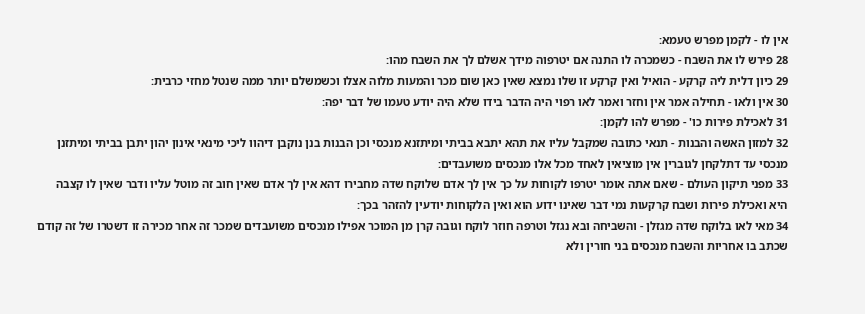אין לו - לקמן מפרש טעמא:
28 פירש לו את השבח - כשמכרה לו התנה אם יטרפוה מידך אשלם לך את השבח מהו:
29 כיון דלית ליה קרקע - הואיל ואין קרקע זו שלו נמצא שאין כאן שום מכר והמעות מלוה אצלו וכשמשלם יותר ממה שנטל מחזי כרבית:
30 אין ולאו - תחילה אמר אין וחזר ואמר לאו רפוי היה הדבר בידו שלא היה יודע טעמו של דבר יפה:
31 לאכילת פירות כו' - מפרש להו לקמן:
32 למזון האשה והבנות - תנאי כתובה שמקבל עליו את תהא יתבא בביתי ומיתזנא מנכסי וכן הבנות בנן נוקבן דיהוו ליכי מינאי אינון יהון יתבן בביתי ומיתזנן מנכסי עד דתלקחן לגוברין אין מוציאין לאחד מכל אלו מנכסים משועבדים:
33 מפני תיקון העולם - שאם אתה אומר יטרפו לקוחות על כך אין לך אדם שלוקח שדה מחבירו דהא אין לך אדם שאין חוב זה מוטל עליו ודבר שאין לו קצבה היא ואכילת פירות ושבח קרקעות נמי דבר שאינו ידוע הוא ואין הלקוחות יודעין להזהר בכך:
34 מאי לאו בלוקח שדה מגזלן - והשביחה ובא נגזל וטרפה חוזר לוקח וגובה קרן מן המוכר אפילו מנכסים משועבדים שמכר זה אחר מכירה זו דשטרו של זה קודם שכתב בו אחריות והשבח מנכסים בני חורין ולא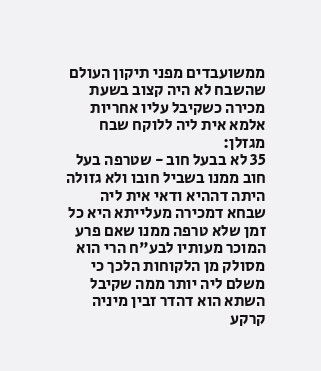ממשועבדים מפני תיקון העולם שהשבח לא היה קצוב בשעת מכירה כשקיבל עליו אחריות אלמא אית ליה ללוקח שבח מגזלן:
35 לא בבעל חוב - שטרפה בעל חוב ממנו בשביל חובו ולא גזולה היתה דההיא ודאי אית ליה שבחא דמכירה מעלייתא היא כל זמן שלא טרפה ממנו שאם פרע המוכר מעותיו לבע"ח הרי הוא מסולק מן הלקוחות הלכך כי משלם ליה יותר ממה שקיבל השתא הוא דהדר זבין מיניה קרקע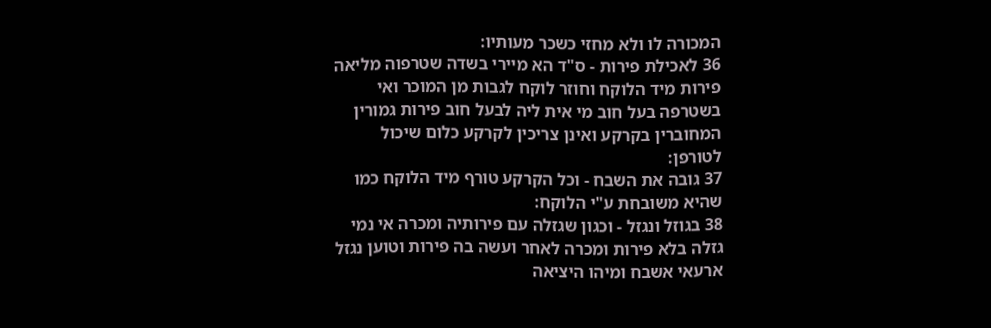המכורה לו ולא מחזי כשכר מעותיו:
36 לאכילת פירות - ס"ד הא מיירי בשדה שטרפוה מליאה פירות מיד הלוקח וחוזר לוקח לגבות מן המוכר ואי בשטרפה בעל חוב מי אית ליה לבעל חוב פירות גמורין המחוברין בקרקע ואינן צריכין לקרקע כלום שיכול לטורפן:
37 גובה את השבח - וכל הקרקע טורף מיד הלוקח כמו שהיא משובחת ע"י הלוקח:
38 בגוזל ונגזל - וכגון שגזלה עם פירותיה ומכרה אי נמי גזלה בלא פירות ומכרה לאחר ועשה בה פירות וטוען נגזל ארעאי אשבח ומיהו היציאה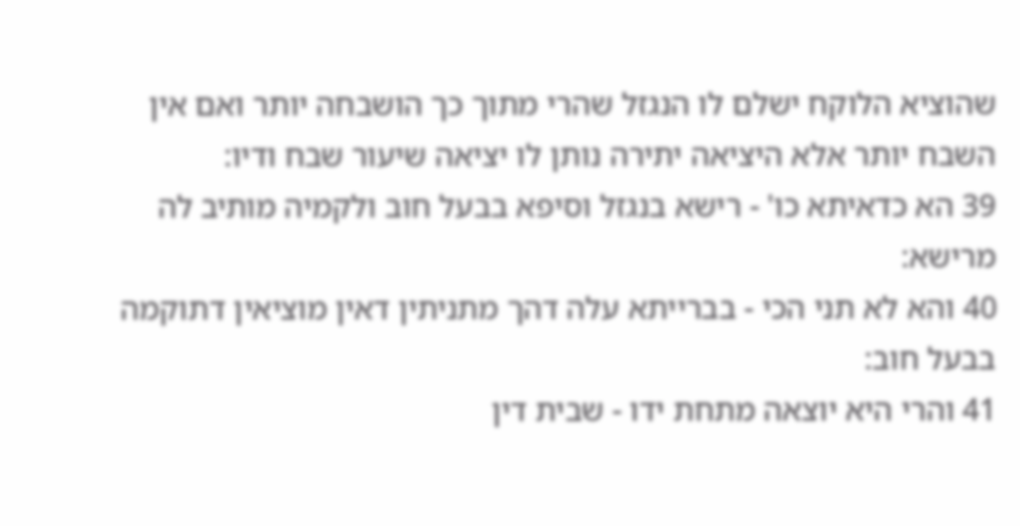שהוציא הלוקח ישלם לו הנגזל שהרי מתוך כך הושבחה יותר ואם אין השבח יותר אלא היציאה יתירה נותן לו יציאה שיעור שבח ודיו:
39 הא כדאיתא כו' - רישא בנגזל וסיפא בבעל חוב ולקמיה מותיב לה מרישא:
40 והא לא תני הכי - בברייתא עלה דהך מתניתין דאין מוציאין דתוקמה בבעל חוב:
41 והרי היא יוצאה מתחת ידו - שבית דין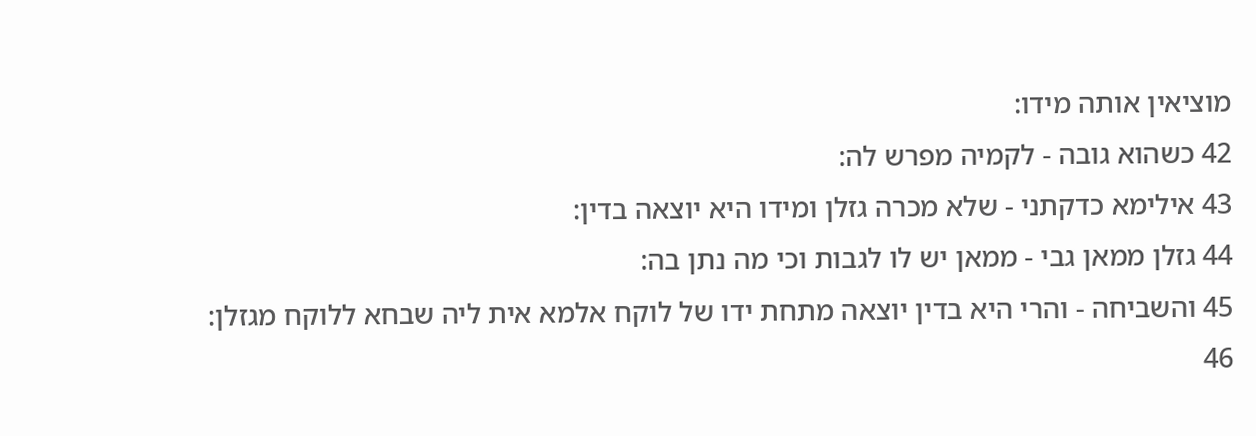מוציאין אותה מידו:
42 כשהוא גובה - לקמיה מפרש לה:
43 אילימא כדקתני - שלא מכרה גזלן ומידו היא יוצאה בדין:
44 גזלן ממאן גבי - ממאן יש לו לגבות וכי מה נתן בה:
45 והשביחה - והרי היא בדין יוצאה מתחת ידו של לוקח אלמא אית ליה שבחא ללוקח מגזלן:
46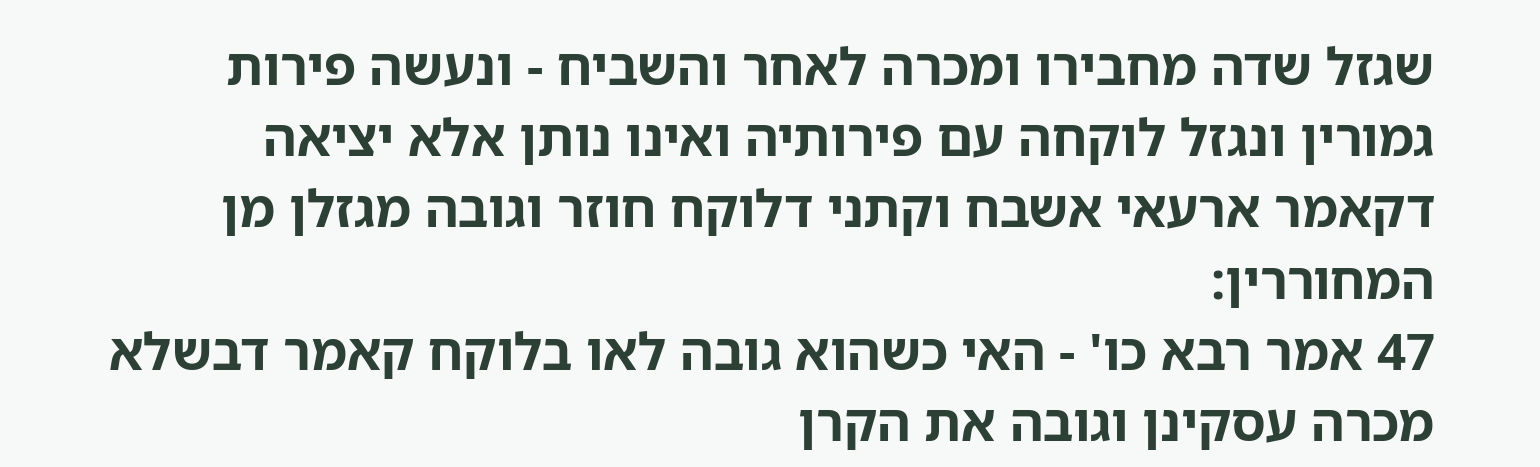שגזל שדה מחבירו ומכרה לאחר והשביח - ונעשה פירות גמורין ונגזל לוקחה עם פירותיה ואינו נותן אלא יציאה דקאמר ארעאי אשבח וקתני דלוקח חוזר וגובה מגזלן מן המחוררין:
47 אמר רבא כו' - האי כשהוא גובה לאו בלוקח קאמר דבשלא מכרה עסקינן וגובה את הקרן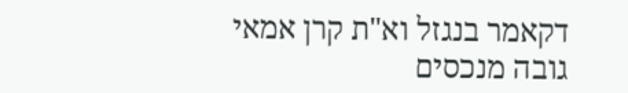דקאמר בנגזל וא"ת קרן אמאי גובה מנכסים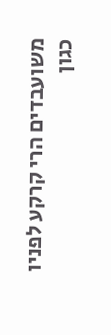משועבדים הרי קרקע לפניו כגון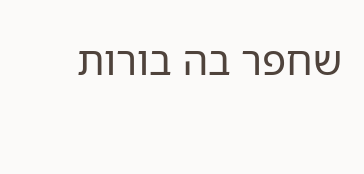שחפר בה בורות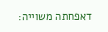דאפחתה משוייה: